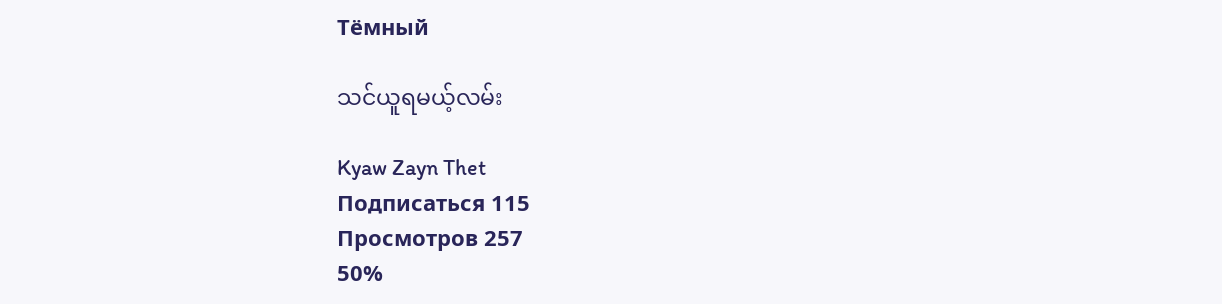Тёмный

သင်ယူရမယ့်လမ်း

Kyaw Zayn Thet
Подписаться 115
Просмотров 257
50%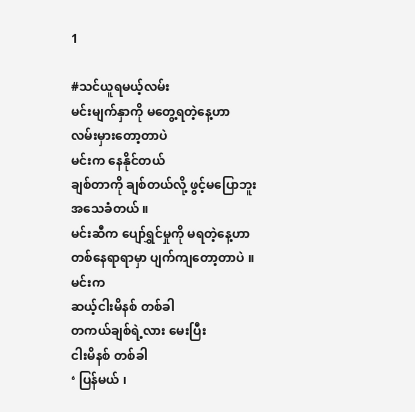1

#သင်ယူရမယ့်လမ်း
မင်းမျက်နှာကို မတွေ့ရတဲ့နေ့ဟာ
လမ်းမှားတော့တာပဲ
မင်းက နေနိုင်တယ်
ချစ်တာကို ချစ်တယ်လို့ ဖွင့်မပြောဘူး
အသေခံတယ် ။
မင်းဆီက ပျော်ရွှင်မှုကို မရတဲ့နေ့ဟာ
တစ်နေရာရာမှာ ပျက်ကျတော့တာပဲ ။
မင်းက
ဆယ့်ငါးမိနစ် တစ်ခါ
တကယ်ချစ်ရဲ့လား မေးပြီး
ငါးမိနစ် တစ်ခါ
‘ ပြန်မယ် ၊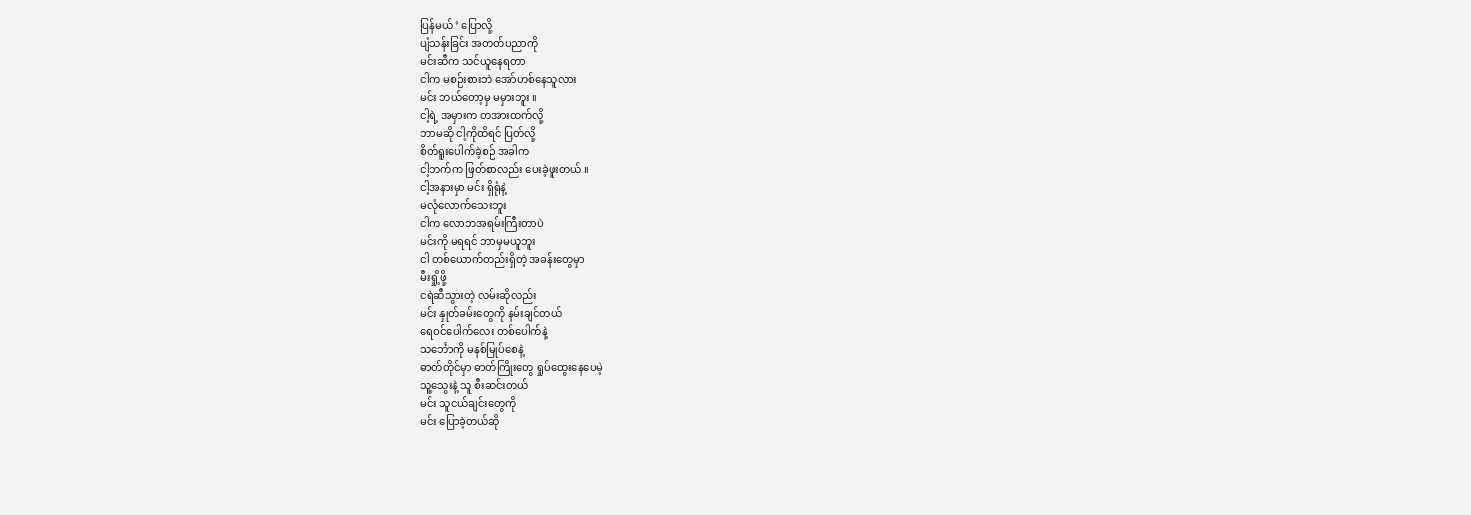ပြန်မယ် ’ ပြောလို့
ပျံသန်းခြင်း အတတ်ပညာကို
မင်းဆီက သင်ယူနေရတာ
ငါက မစဉ်းစားဘဲ အော်ဟစ်နေသူလား
မင်း ဘယ်တော့မှ မမှားဘူး ။
ငါ့ရဲ့ အမှားက တအားထက်လို့
ဘာမဆို ငါ့ကိုထိရင် ပြတ်လို့
စိတ်ရူးပေါက်ခဲ့စဉ် အခါက
ငါ့ဘက်က ဖြတ်စာလည်း ပေးခဲ့ဖူးတယ် ။
ငါ့အနားမှာ မင်း ရှိရုံနဲ့
မလုံလောက်သေးဘူး
ငါက လောဘအရမ်းကြီးတာပဲ
မင်းကို မရရင် ဘာမှမယူဘူး
ငါ တစ်ယောက်တည်းရှိတဲ့ အခန်းတွေမှာ
မီးရှို့ဖို့
ငရဲဆီသွားတဲ့ လမ်းဆိုလည်း
မင်း နှုတ်ခမ်းတွေကို နမ်းချင်တယ်
ရေဝင်ပေါက်လေး တစ်ပေါက်နဲ့
သင်္ဘောကို မနစ်မြုပ်စေနဲ့
ဓာတ်တိုင်မှာ ဓာတ်ကြိုးတွေ ရှုပ်ထွေးနေပေမဲ့
သူ့သွေးနဲ့ သူ စီးဆင်းတယ်
မင်း သူငယ်ချင်းတွေကို
မင်း ပြောခဲ့တယ်ဆို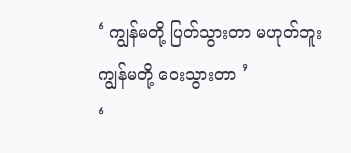‘ ကျွန်မတို့ ပြတ်သွားတာ မဟုတ်ဘူး
ကျွန်မတို့ ဝေးသွားတာ ’
‘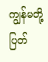ကျွန်မတို့ ပြတ်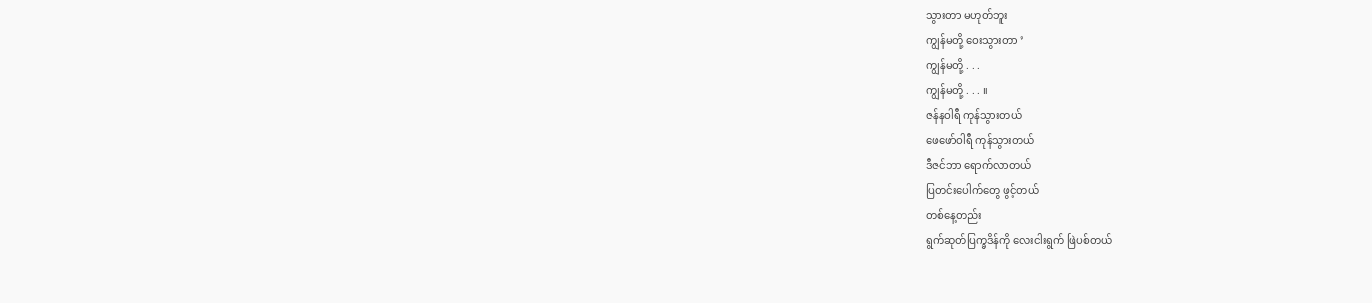သွားတာ မဟုတ်ဘူး
ကျွန်မတို့ ဝေးသွားတာ ’
ကျွန်မတို့ . . .
ကျွန်မတို့ . . . ။
ဇန်နဝါရီ ကုန်သွားတယ်
ဖေဖော်ဝါရီ ကုန်သွားတယ်
ဒီဇင်ဘာ ရောက်လာတယ်
ပြတင်းပေါက်တွေ ဖွင့်တယ်
တစ်နေ့တည်း
ရွက်ဆုတ်ပြက္ခဒိန်ကို လေးငါးရွက် ဖြဲပစ်တယ်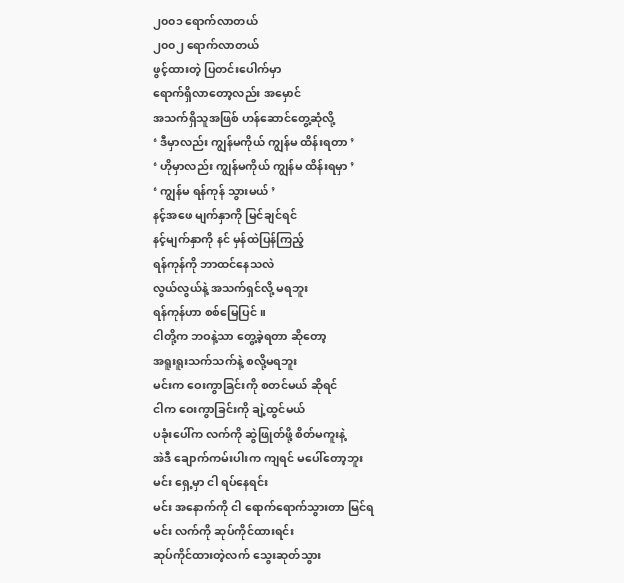၂၀၀၁ ရောက်လာတယ်
၂၀၀၂ ရောက်လာတယ်
ဖွင့်ထားတဲ့ ပြတင်းပေါက်မှာ
ရောက်ရှိလာတော့လည်း အမှောင်
အသက်ရှိသူအဖြစ် ဟန်ဆောင်တွေ့ဆုံလို့
‘ ဒီမှာလည်း ကျွန်မကိုယ် ကျွန်မ ထိန်းရတာ ’
‘ ဟိုမှာလည်း ကျွန်မကိုယ် ကျွန်မ ထိန်းရမှာ ’
‘ ကျွန်မ ရန်ကုန် သွားမယ် ’
နင့်အဖေ မျက်နှာကို မြင်ချင်ရင်
နင့်မျက်နှာကို နင် မှန်ထဲပြန်ကြည့်
ရန်ကုန်ကို ဘာထင်နေသလဲ
လွယ်လွယ်နဲ့ အသက်ရှင်လို့ မရဘူး
ရန်ကုန်ဟာ စစ်မြေပြင် ။
ငါတို့က ဘဝနဲ့သာ တွေ့ခဲ့ရတာ ဆိုတော့
အရူးရူးသက်သက်နဲ့ စလို့မရဘူး
မင်းက ဝေးကွာခြင်းကို စတင်မယ် ဆိုရင်
ငါက ဝေးကွာခြင်းကို ချဲ့ထွင်မယ်
ပခုံးပေါ်က လက်ကို ဆွဲဖြုတ်ဖို့ စိတ်မကူးနဲ့
အဲဒီ ချောက်ကမ်းပါးက ကျရင် မပေါ်တော့ဘူး
မင်း ရှေ့မှာ ငါ ရပ်နေရင်း
မင်း အနောက်ကို ငါ ရောက်ရောက်သွားတာ မြင်ရ
မင်း လက်ကို ဆုပ်ကိုင်ထားရင်း
ဆုပ်ကိုင်ထားတဲ့လက် သွေးဆုတ်သွား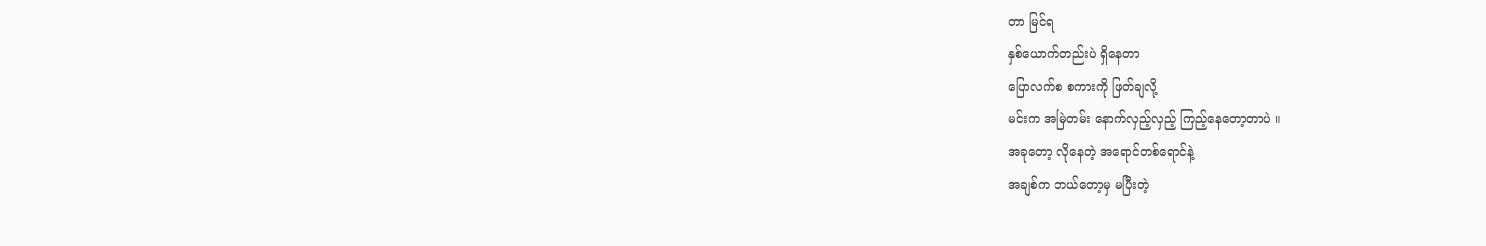တာ မြင်ရ
နှစ်ယောက်တည်းပဲ ရှိနေတာ
ပြောလက်စ စကားကို ဖြတ်ချလို့
မင်းက အမြဲတမ်း နောက်လှည့်လှည့် ကြည့်နေတော့တာပဲ ။
အခုတော့ လိုနေတဲ့ အရောင်တစ်ရောင်နဲ့
အချစ်က ဘယ်တော့မှ မပြီးတဲ့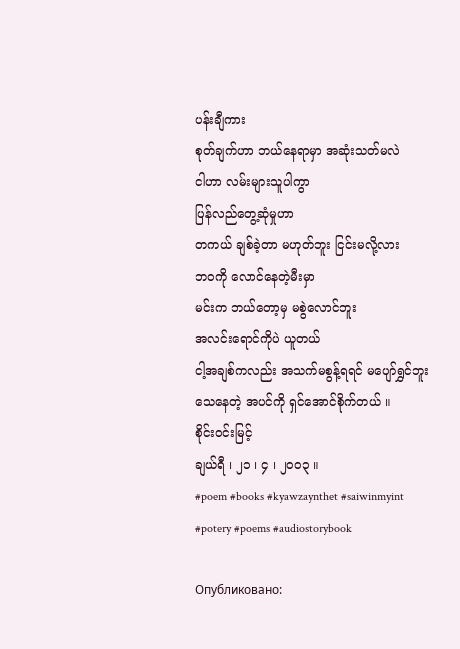ပန်းချီကား
စုတ်ချက်ဟာ ဘယ်နေရာမှာ အဆုံးသတ်မလဲ
ငါဟာ လမ်းများသူပါကွာ
ပြန်လည်တွေ့ဆုံမှုဟာ
တကယ် ချစ်ခဲ့တာ မဟုတ်ဘူး ငြင်းမလို့လား
ဘဝကို လောင်နေတဲ့မီးမှာ
မင်းက ဘယ်တော့မှ မစွဲလောင်ဘူး
အလင်းရောင်ကိုပဲ ယူတယ်
ငါ့အချစ်ကလည်း အသက်မစွန့်ရရင် မပျော်ရွှင်ဘူး
သေနေတဲ့ အပင်ကို ရှင်အောင်စိုက်တယ် ။
စိုင်းဝင်းမြင့်
ချယ်ရီ ၊ ၂၁ ၊ ၄ ၊ ၂၀၀၃ ။
#poem #books #kyawzaynthet #saiwinmyint
#potery #poems #audiostorybook

Опубликовано: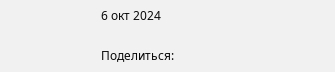6 окт 2024

Поделиться: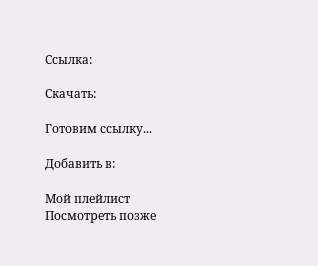Ссылка:

Скачать:

Готовим ссылку...

Добавить в:

Мой плейлист
Посмотреть позже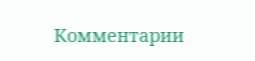Комментарии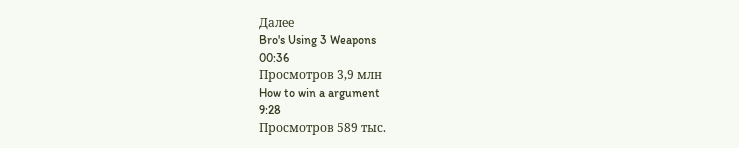Далее
Bro's Using 3 Weapons
00:36
Просмотров 3,9 млн
How to win a argument
9:28
Просмотров 589 тыс.